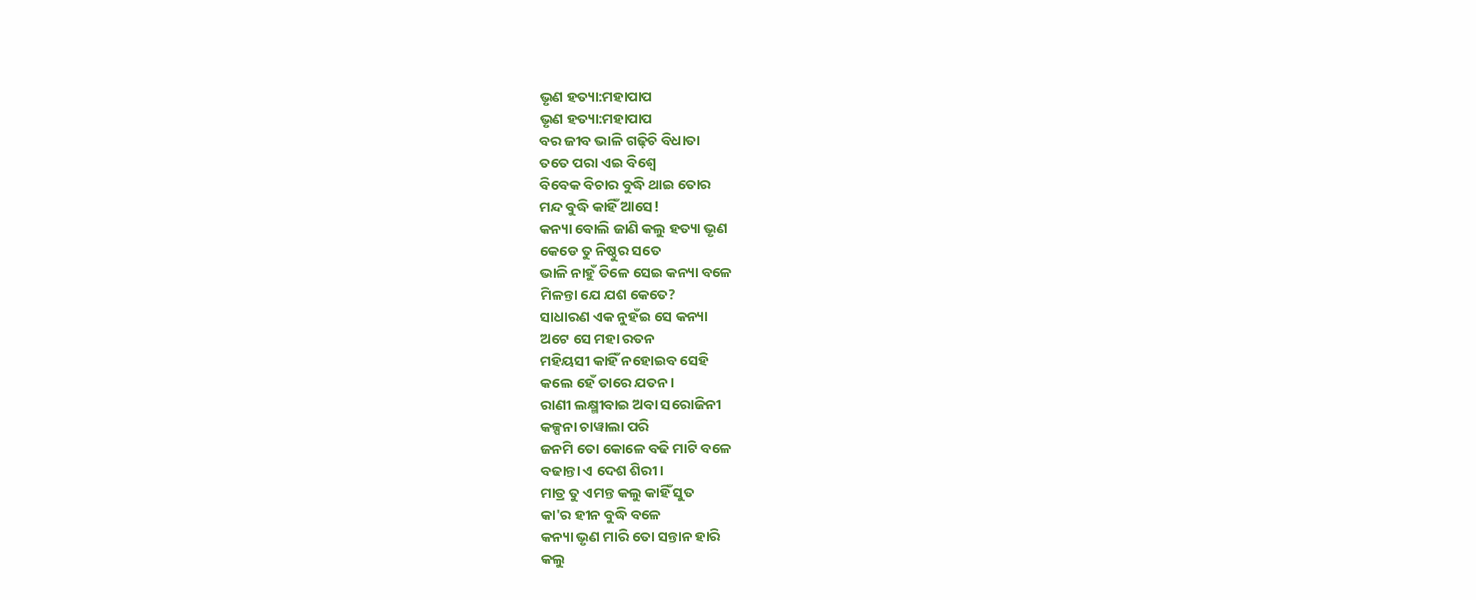ଭୃଣ ହତ୍ୟା:ମହାପାପ
ଭୃଣ ହତ୍ୟା:ମହାପାପ
ବର ଜୀବ ଭାଳି ଗଢ଼ିଚି ବିଧାତା
ତତେ ପରା ଏଇ ବିଶ୍ୱେ
ବିବେକ ବିଚାର ବୁଦ୍ଧି ଥାଇ ତୋର
ମନ୍ଦ ବୁଦ୍ଧି କାହିଁ ଆସେ!
କନ୍ୟା ବୋଲି ଜାଣି କଲୁ ହତ୍ୟା ଭୃଣ
କେଡେ ତୁ ନିଷ୍ଠୁର ସତେ
ଭାଳି ନାହୁଁ ତିଳେ ସେଇ କନ୍ୟା ବଳେ
ମିଳନ୍ତା ଯେ ଯଶ କେତେ?
ସାଧାରଣ ଏକ ନୁହଁଇ ସେ କନ୍ୟା
ଅଟେ ସେ ମହା ରତନ
ମହିୟସୀ କାହିଁ ନହୋଇବ ସେହି
କଲେ ହେଁ ତାରେ ଯତନ।
ରାଣୀ ଲକ୍ଷ୍ମୀବାଇ ଅବା ସରୋଜିନୀ
କଳ୍ପନା ଚାୱାଲା ପରି
ଜନମି ତୋ କୋଳେ ବଢି ମାଟି ବଳେ
ବଢାନ୍ତା ଏ ଦେଶ ଶିରୀ।
ମାତ୍ର ତୁ ଏମନ୍ତ କଲୁ କାହିଁ ସୁତ
କା'ର ହୀନ ବୁଦ୍ଧି ବଳେ
କନ୍ୟା ଭୃଣ ମାରି ତୋ ସନ୍ତାନ ହାରି
କଲୁ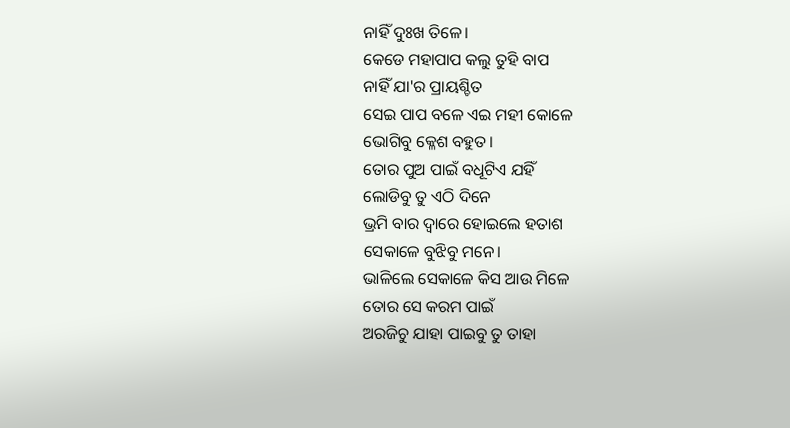ନାହିଁ ଦୁଃଖ ତିଳେ।
କେଡେ ମହାପାପ କଲୁ ତୁହି ବାପ
ନାହିଁ ଯା'ର ପ୍ରାୟଶ୍ଚିତ
ସେଇ ପାପ ବଳେ ଏଇ ମହୀ କୋଳେ
ଭୋଗିବୁ କ୍ଳେଶ ବହୁତ।
ତୋର ପୁଅ ପାଇଁ ବଧୂଟିଏ ଯହିଁ
ଲୋଡିବୁ ତୁ ଏଠି ଦିନେ
ଭ୍ରମି ବାର ଦ୍ୱାରେ ହୋଇଲେ ହତାଶ
ସେକାଳେ ବୁଝିବୁ ମନେ।
ଭାଳିଲେ ସେକାଳେ କିସ ଆଉ ମିଳେ
ତୋର ସେ କରମ ପାଇଁ
ଅରଜିଚୁ ଯାହା ପାଇବୁ ତୁ ତାହା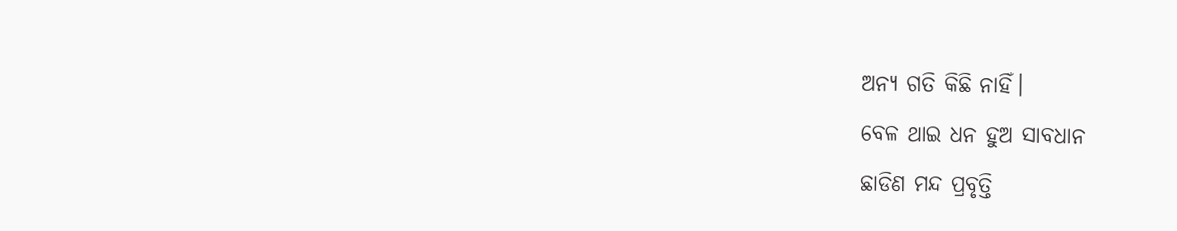ଅନ୍ୟ ଗତି କିଛି ନାହିଁ।
ବେଳ ଥାଇ ଧନ ହୁଅ ସାବଧାନ
ଛାଡିଣ ମନ୍ଦ ପ୍ରବୃତ୍ତି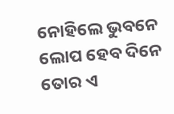ନୋହିଲେ ଭୁବନେ ଲୋପ ହେବ ଦିନେ
ତୋର ଏ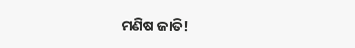ମଣିଷ ଜାତି!